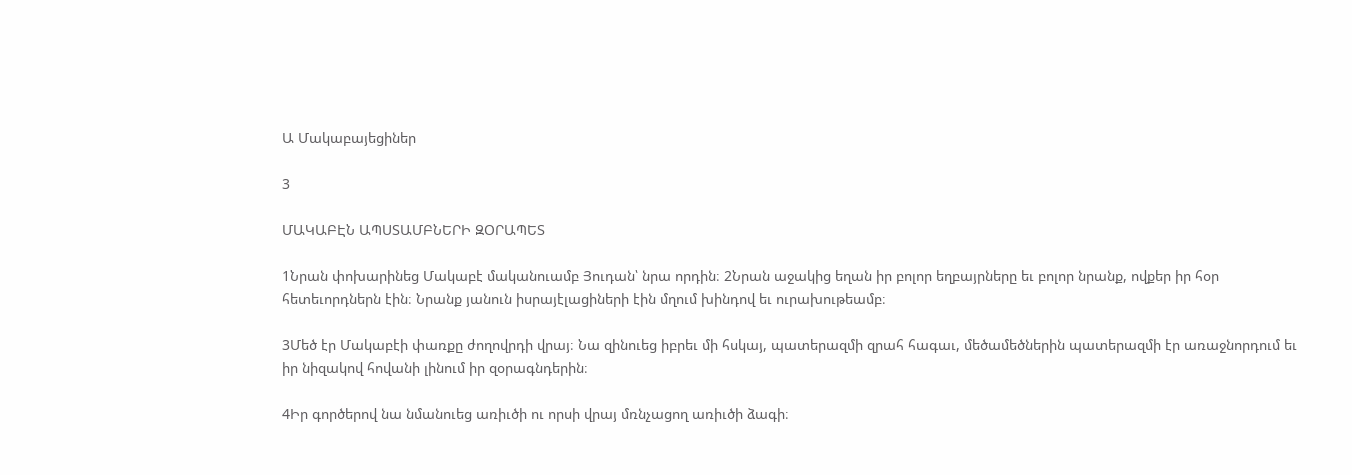Ա Մակաբայեցիներ

3

ՄԱԿԱԲԷՆ ԱՊՍՏԱՄԲՆԵՐԻ ԶՕՐԱՊԵՏ

1Նրան փոխարինեց Մակաբէ մականուամբ Յուդան՝ նրա որդին։ 2Նրան աջակից եղան իր բոլոր եղբայրները եւ բոլոր նրանք, ովքեր իր հօր հետեւորդներն էին։ Նրանք յանուն իսրայէլացիների էին մղում խինդով եւ ուրախութեամբ։

3Մեծ էր Մակաբէի փառքը ժողովրդի վրայ։ Նա զինուեց իբրեւ մի հսկայ, պատերազմի զրահ հագաւ, մեծամեծներին պատերազմի էր առաջնորդում եւ իր նիզակով հովանի լինում իր զօրագնդերին։

4Իր գործերով նա նմանուեց առիւծի ու որսի վրայ մռնչացող առիւծի ձագի։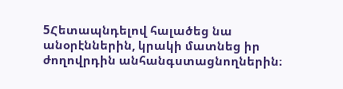5Հետապնդելով հալածեց նա անօրէններին, կրակի մատնեց իր ժողովրդին անհանգստացնողներին։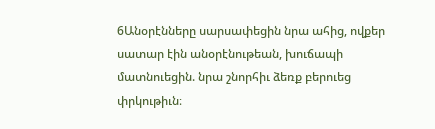6Անօրէնները սարսափեցին նրա ահից, ովքեր սատար էին անօրէնութեան, խուճապի մատնուեցին. նրա շնորհիւ ձեռք բերուեց փրկութիւն։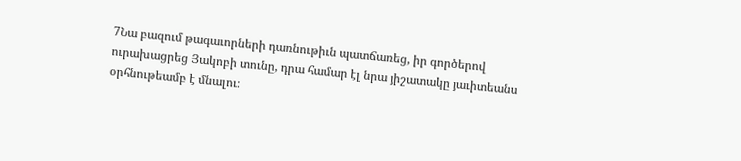7Նա բազում թագաւորների դառնութիւն պատճառեց, իր գործերով ուրախացրեց Յակոբի տունը, դրա համար էլ նրա յիշատակը յաւիտեանս օրհնութեամբ է մնալու։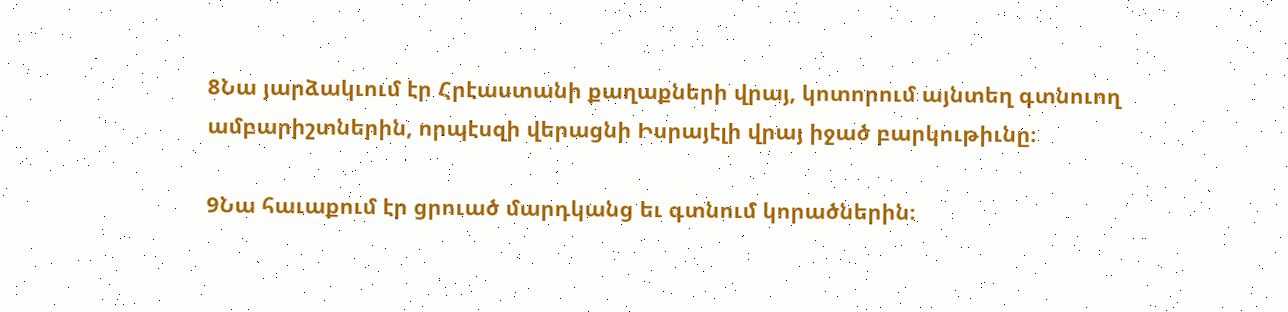8Նա յարձակւում էր Հրէաստանի քաղաքների վրայ, կոտորում այնտեղ գտնուող ամբարիշտներին, որպէսզի վերացնի Իսրայէլի վրայ իջած բարկութիւնը։

9Նա հաւաքում էր ցրուած մարդկանց եւ գտնում կորածներին։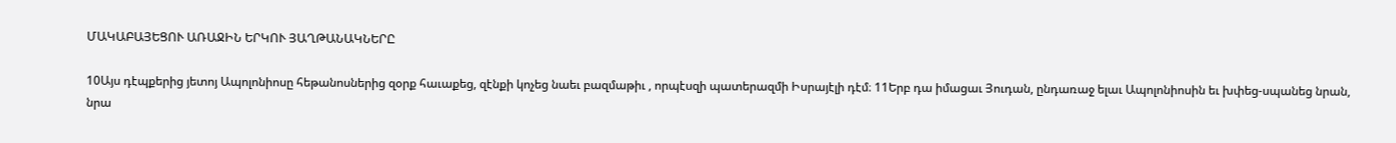ՄԱԿԱԲԱՅԵՑՈՒ ԱՌԱՋԻՆ ԵՐԿՈՒ ՅԱՂԹԱՆԱԿՆԵՐԸ

10Այս դէպքերից յետոյ Ապոլոնիոսը հեթանոսներից զօրք հաւաքեց, զէնքի կոչեց նաեւ բազմաթիւ , որպէսզի պատերազմի Իսրայէլի դէմ։ 11Երբ դա իմացաւ Յուդան, ընդառաջ ելաւ Ապոլոնիոսին եւ խփեց-սպանեց նրան, նրա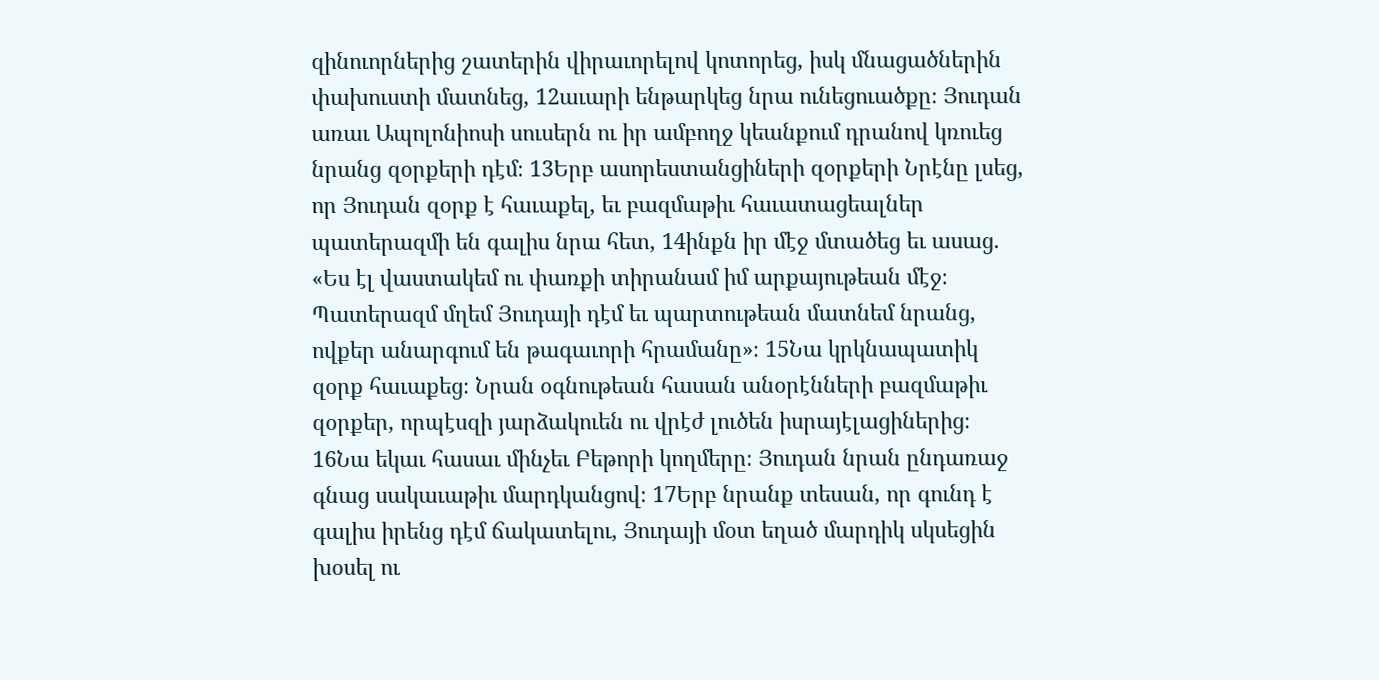զինուորներից շատերին վիրաւորելով կոտորեց, իսկ մնացածներին փախուստի մատնեց, 12աւարի ենթարկեց նրա ունեցուածքը։ Յուդան առաւ Ապոլոնիոսի սուսերն ու իր ամբողջ կեանքում դրանով կռուեց նրանց զօրքերի դէմ։ 13Երբ ասորեստանցիների զօրքերի Նրէնը լսեց, որ Յուդան զօրք է հաւաքել, եւ բազմաթիւ հաւատացեալներ պատերազմի են գալիս նրա հետ, 14ինքն իր մէջ մտածեց եւ ասաց. «Ես էլ վաստակեմ ու փառքի տիրանամ իմ արքայութեան մէջ։ Պատերազմ մղեմ Յուդայի դէմ եւ պարտութեան մատնեմ նրանց, ովքեր անարգում են թագաւորի հրամանը»։ 15Նա կրկնապատիկ զօրք հաւաքեց։ Նրան օգնութեան հասան անօրէնների բազմաթիւ զօրքեր, որպէսզի յարձակուեն ու վրէժ լուծեն իսրայէլացիներից։ 16Նա եկաւ հասաւ մինչեւ Բեթորի կողմերը։ Յուդան նրան ընդառաջ գնաց սակաւաթիւ մարդկանցով։ 17Երբ նրանք տեսան, որ գունդ է գալիս իրենց դէմ ճակատելու, Յուդայի մօտ եղած մարդիկ սկսեցին խօսել ու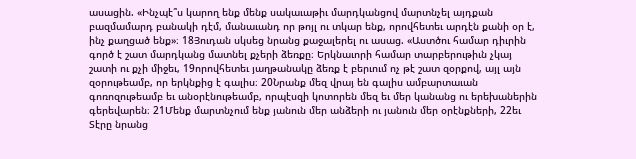ասացին. «Ինչպէ՞ս կարող ենք մենք սակաւաթիւ մարդկանցով մարտնչել այդքան բազմամարդ բանակի դէմ, մանաւանդ որ թոյլ ու տկար ենք, որովհետեւ արդէն քանի օր է, ինչ քաղցած ենք»։ 18Յուդան սկսեց նրանց քաջալերել ու ասաց. «Աստծու համար դիւրին գործ է շատ մարդկանց մատնել քչերի ձեռքը։ Երկնաւորի համար տարբերութիւն չկայ շատի ու քչի միջեւ, 19որովհետեւ յաղթանակը ձեռք է բերւում ոչ թէ շատ զօրքով, այլ այն զօրութեամբ, որ երկնքից է գալիս։ 20Նրանք մեզ վրայ են գալիս ամբարտաւան գոռոզութեամբ եւ անօրէնութեամբ, որպէսզի կոտորեն մեզ եւ մեր կանանց ու երեխաներին գերեվարեն։ 21Մենք մարտնչում ենք յանուն մեր անձերի ու յանուն մեր օրէնքների, 22եւ Տէրը նրանց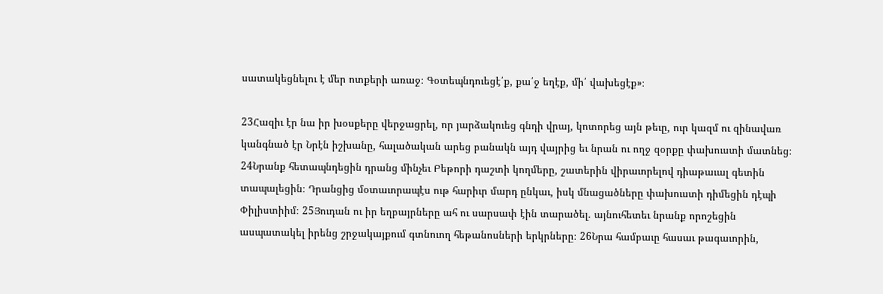սատակեցնելու է մեր ոտքերի առաջ։ Գօտեպնդուեցէ՛ք, քա՛ջ եղէք, մի՛ վախեցէք»։

23Հազիւ էր նա իր խօսքերը վերջացրել, որ յարձակուեց գնդի վրայ, կոտորեց այն թեւը, ուր կազմ ու զինավառ կանգնած էր Նրէն իշխանը, հալածական արեց բանակն այդ վայրից եւ նրան ու ողջ զօրքը փախուստի մատնեց։ 24Նրանք հետապնդեցին դրանց մինչեւ Բեթորի դաշտի կողմերը, շատերին վիրաւորելով դիաթաւալ գետին տապալեցին։ Դրանցից մօտաւորապէս ութ հարիւր մարդ ընկաւ, իսկ մնացածները փախուստի դիմեցին դէպի Փիլիստիիմ։ 25Յուդան ու իր եղբայրները ահ ու սարսափ էին տարածել. այնուհետեւ նրանք որոշեցին ասպատակել իրենց շրջակայքում գտնուող հեթանոսների երկրները։ 26Նրա համբաւը հասաւ թագաւորին,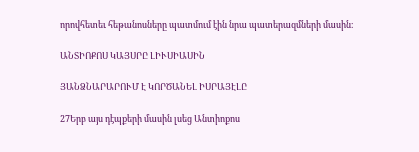որովհետեւ հեթանոսները պատմում էին նրա պատերազմների մասին։

ԱՆՏԻՈՔՈՍ ԿԱՅՍՐԸ ԼԻՒՍԻԱՍԻՆ

ՅԱՆՁՆԱՐԱՐՈՒՄ Է ԿՈՐԾԱՆԵԼ ԻՍՐԱՅԷԼԸ

27Երբ այս դէպքերի մասին լսեց Անտիոքոս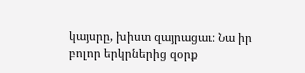կայսրը, խիստ զայրացաւ։ Նա իր բոլոր երկրներից զօրք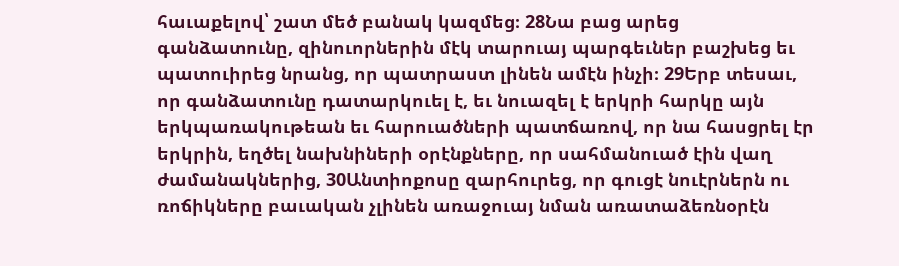հաւաքելով՝ շատ մեծ բանակ կազմեց։ 28Նա բաց արեց գանձատունը, զինուորներին մէկ տարուայ պարգեւներ բաշխեց եւ պատուիրեց նրանց, որ պատրաստ լինեն ամէն ինչի։ 29Երբ տեսաւ, որ գանձատունը դատարկուել է, եւ նուազել է երկրի հարկը այն երկպառակութեան եւ հարուածների պատճառով, որ նա հասցրել էր երկրին, եղծել նախնիների օրէնքները, որ սահմանուած էին վաղ ժամանակներից, 30Անտիոքոսը զարհուրեց, որ գուցէ նուէրներն ու ռոճիկները բաւական չլինեն առաջուայ նման առատաձեռնօրէն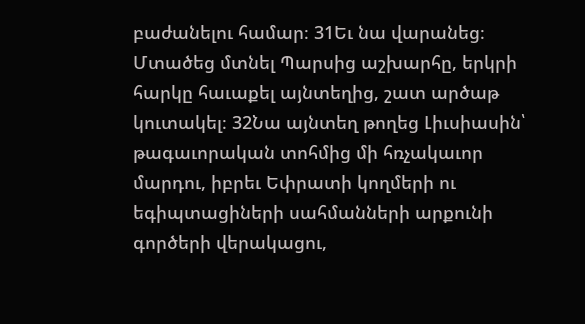բաժանելու համար։ 31Եւ նա վարանեց։ Մտածեց մտնել Պարսից աշխարհը, երկրի հարկը հաւաքել այնտեղից, շատ արծաթ կուտակել։ 32Նա այնտեղ թողեց Լիւսիասին՝ թագաւորական տոհմից մի հռչակաւոր մարդու, իբրեւ Եփրատի կողմերի ու եգիպտացիների սահմանների արքունի գործերի վերակացու,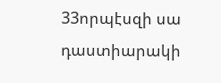33որպէսզի սա դաստիարակի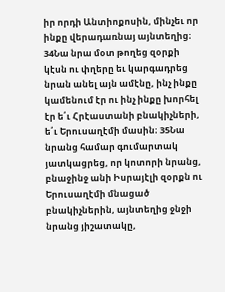իր որդի Անտիոքոսին, մինչեւ որ ինքը վերադառնայ այնտեղից։ 34Նա նրա մօտ թողեց զօրքի կէսն ու փղերը եւ կարգադրեց նրան անել այն ամէնը, ինչ ինքը կամենում էր ու ինչ ինքը խորհել էր ե՛ւ Հրէաստանի բնակիչների, ե՛ւ Երուսաղէմի մասին։ 35Նա նրանց համար գումարտակ յատկացրեց, որ կոտորի նրանց, բնաջինջ անի Իսրայէլի զօրքն ու Երուսաղէմի մնացած բնակիչներին, այնտեղից ջնջի նրանց յիշատակը,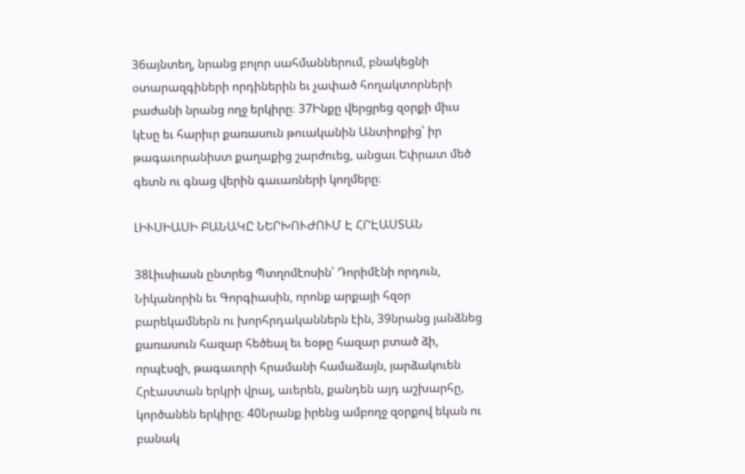36այնտեղ, նրանց բոլոր սահմաններում, բնակեցնի օտարազգիների որդիներին եւ չափած հողակտորների բաժանի նրանց ողջ երկիրը։ 37Ինքը վերցրեց զօրքի միւս կէսը եւ հարիւր քառասուն թուականին Անտիոքից՝ իր թագաւորանիստ քաղաքից շարժուեց, անցաւ Եփրատ մեծ գետն ու գնաց վերին գաւառների կողմերը։

ԼԻՒՍԻԱՍԻ ԲԱՆԱԿԸ ՆԵՐԽՈՒԺՈՒՄ Է ՀՐԷԱՍՏԱՆ

38Լիւսիասն ընտրեց Պտղոմէոսին՝ Դորիմէնի որդուն, Նիկանորին եւ Գորգիասին, որոնք արքայի հզօր բարեկամներն ու խորհրդականներն էին, 39նրանց յանձնեց քառասուն հազար հեծեալ եւ եօթը հազար բտած ձի, որպէսզի, թագաւորի հրամանի համաձայն, յարձակուեն Հրէաստան երկրի վրայ, աւերեն, քանդեն այդ աշխարհը, կործանեն երկիրը։ 40Նրանք իրենց ամբողջ զօրքով եկան ու բանակ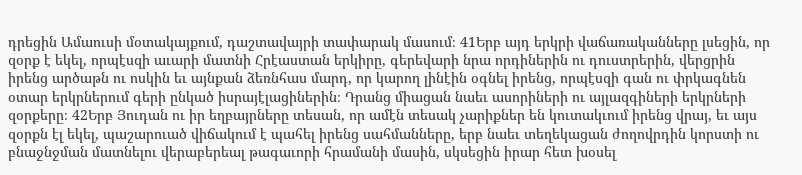դրեցին Ամաուսի մօտակայքում, դաշտավայրի տափարակ մասում։ 41Երբ այդ երկրի վաճառականները լսեցին, որ զօրք է եկել, որպէսզի աւարի մատնի Հրէաստան երկիրը, գերեվարի նրա որդիներին ու դուստրերին, վերցրին իրենց արծաթն ու ոսկին եւ այնքան ձեռնհաս մարդ, որ կարող լինէին օգնել իրենց, որպէսզի գան ու փրկագնեն օտար երկրներում գերի ընկած իսրայէլացիներին։ Դրանց միացան նաեւ ասորիների ու այլազգիների երկրների զօրքերը։ 42Երբ Յուդան ու իր եղբայրները տեսան, որ ամէն տեսակ չարիքներ են կուտակւում իրենց վրայ, եւ այս զօրքն էլ եկել, պաշարուած վիճակում է պահել իրենց սահմանները, երբ նաեւ տեղեկացան ժողովրդին կորստի ու բնաջնջման մատնելու վերաբերեալ թագաւորի հրամանի մասին, սկսեցին իրար հետ խօսել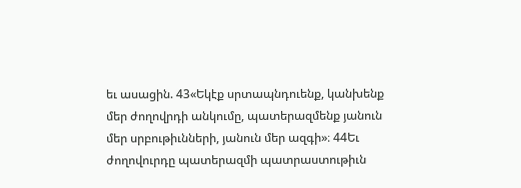եւ ասացին. 43«Եկէք սրտապնդուենք, կանխենք մեր ժողովրդի անկումը, պատերազմենք յանուն մեր սրբութիւնների, յանուն մեր ազգի»։ 44Եւ ժողովուրդը պատերազմի պատրաստութիւն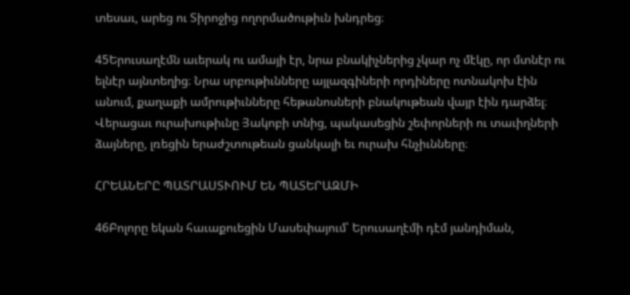տեսաւ, արեց ու Տիրոջից ողորմածութիւն խնդրեց։

45Երուսաղէմն աւերակ ու ամայի էր, նրա բնակիչներից չկար ոչ մէկը, որ մտնէր ու ելնէր այնտեղից։ Նրա սրբութիւնները այլազգիների որդիները ոտնակոխ էին անում, քաղաքի ամրութիւնները հեթանոսների բնակութեան վայր էին դարձել։ Վերացաւ ուրախութիւնը Յակոբի տնից, պակասեցին շեփորների ու տաւիղների ձայները, լռեցին երաժշտութեան ցանկալի եւ ուրախ հնչիւնները։

ՀՐԵԱՆԵՐԸ ՊԱՏՐԱՍՏՒՈՒՄ ԵՆ ՊԱՏԵՐԱԶՄԻ

46Բոլորը եկան հաւաքուեցին Մասեփայում՝ Երուսաղէմի դէմ յանդիման,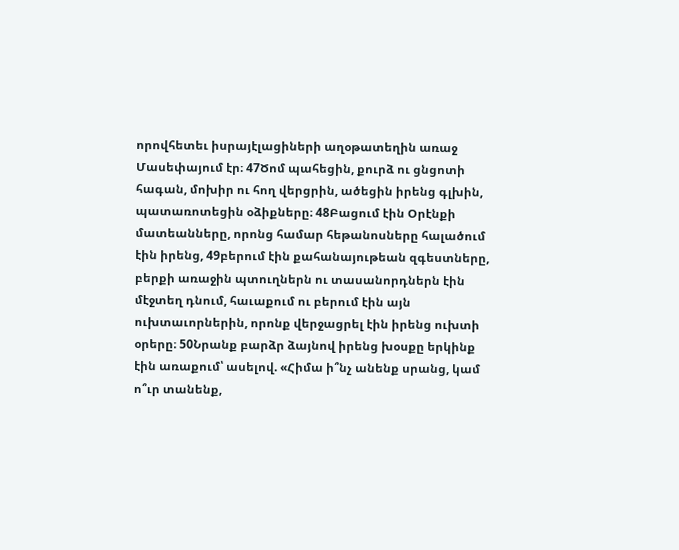որովհետեւ իսրայէլացիների աղօթատեղին առաջ Մասեփայում էր։ 47Ծոմ պահեցին, քուրձ ու ցնցոտի հագան, մոխիր ու հող վերցրին, ածեցին իրենց գլխին, պատառոտեցին օձիքները։ 48Բացում էին Օրէնքի մատեանները, որոնց համար հեթանոսները հալածում էին իրենց, 49բերում էին քահանայութեան զգեստները, բերքի առաջին պտուղներն ու տասանորդներն էին մէջտեղ դնում, հաւաքում ու բերում էին այն ուխտաւորներին, որոնք վերջացրել էին իրենց ուխտի օրերը։ 50Նրանք բարձր ձայնով իրենց խօսքը երկինք էին առաքում՝ ասելով. «Հիմա ի՞նչ անենք սրանց, կամ ո՞ւր տանենք,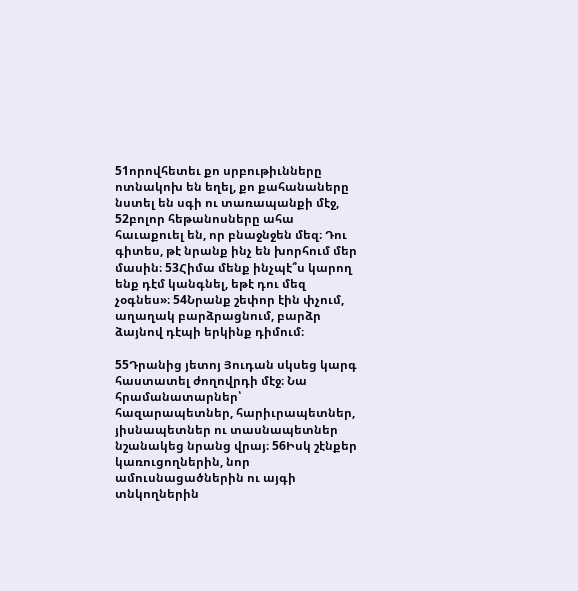51որովհետեւ քո սրբութիւնները ոտնակոխ են եղել, քո քահանաները նստել են սգի ու տառապանքի մէջ, 52բոլոր հեթանոսները ահա հաւաքուել են, որ բնաջնջեն մեզ։ Դու գիտես, թէ նրանք ինչ են խորհում մեր մասին։ 53Հիմա մենք ինչպէ՞ս կարող ենք դէմ կանգնել, եթէ դու մեզ չօգնես»։ 54Նրանք շեփոր էին փչում, աղաղակ բարձրացնում, բարձր ձայնով դէպի երկինք դիմում։

55Դրանից յետոյ Յուդան սկսեց կարգ հաստատել ժողովրդի մէջ։ Նա հրամանատարներ՝ հազարապետներ, հարիւրապետներ, յիսնապետներ ու տասնապետներ նշանակեց նրանց վրայ։ 56Իսկ շէնքեր կառուցողներին, նոր ամուսնացածներին ու այգի տնկողներին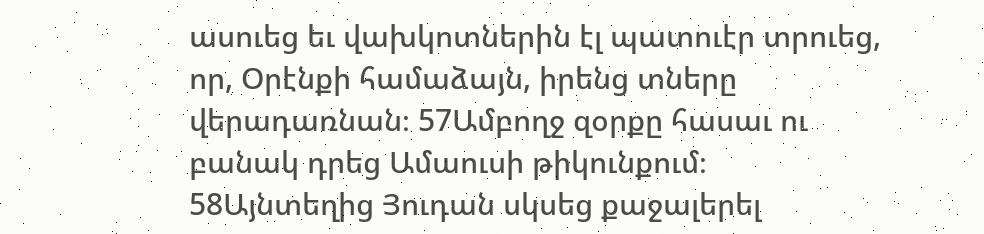ասուեց եւ վախկոտներին էլ պատուէր տրուեց, որ, Օրէնքի համաձայն, իրենց տները վերադառնան։ 57Ամբողջ զօրքը հասաւ ու բանակ դրեց Ամաուսի թիկունքում։ 58Այնտեղից Յուդան սկսեց քաջալերել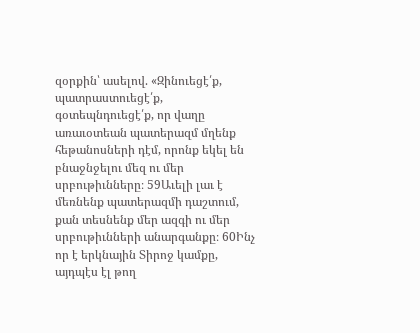զօրքին՝ ասելով. «Զինուեցէ՛ք, պատրաստուեցէ՛ք, գօտեպնդուեցէ՛ք, որ վաղը առաւօտեան պատերազմ մղենք հեթանոսների դէմ, որոնք եկել են բնաջնջելու մեզ ու մեր սրբութիւնները։ 59Աւելի լաւ է մեռնենք պատերազմի դաշտում, քան տեսնենք մեր ազգի ու մեր սրբութիւնների անարգանքը։ 60Ինչ որ է երկնային Տիրոջ կամքը, այդպէս էլ թող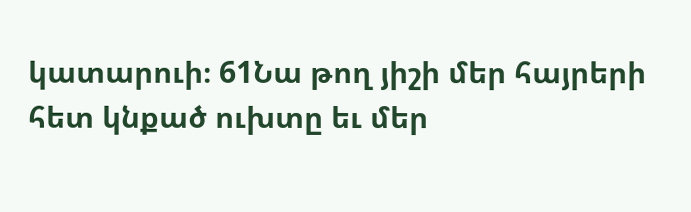կատարուի։ 61Նա թող յիշի մեր հայրերի հետ կնքած ուխտը եւ մեր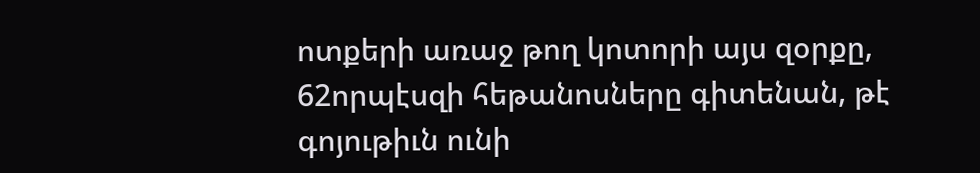ոտքերի առաջ թող կոտորի այս զօրքը, 62որպէսզի հեթանոսները գիտենան, թէ գոյութիւն ունի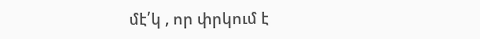մէ՛կ , որ փրկում է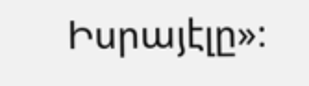Իսրայէլը»։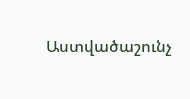Աստվածաշունչ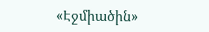«Էջմիածին»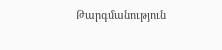Թարգմանություն